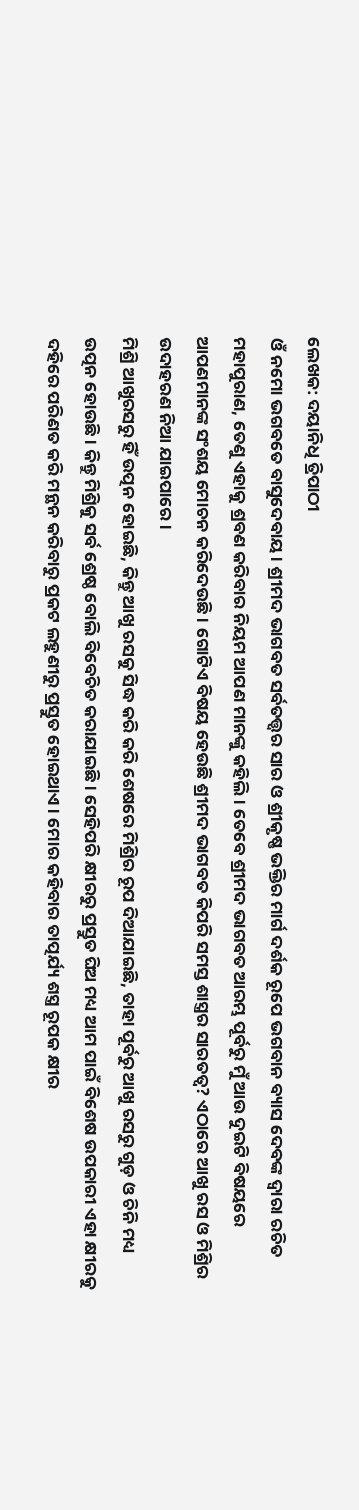ଲେଖକ: ଦୟାନିଧି ତ୍ରିପାଠୀ
ଓଁ ନମୋ ଭଗବତେ ବାସୁଦେବାୟ। ଶ୍ରୀମଦ ଭାଗବତ ସର୍ବତତ୍ତ୍ୱର ସାର ଓ ଶ୍ରୀକୃଷ୍ଣ ଭକ୍ତିର ମାର୍ଗ ଦର୍ଶକ ରୂପେ ଭଗବାନ ବ୍ୟାସ ଦେବଙ୍କ ଦ୍ୱାରା ରଚିତ ମହାପୁରାଣ, ତେଣୁ ଏହାକୁ ଶ୍ରବଣ କରିବାର ନିୟମ ଆପଣ ମାନଙ୍କୁ କହିଲି। ତେବେ ଶ୍ରୀମଦ ଭାଗବତ ଆରମ୍ଭ ପୂର୍ବରୁ ମୁଁ ଆଉ ଦୁଇଟି ବିଷୟରେ ଆପଣମାନଙ୍କ ସଂଶୟ ମୋଚନ କରିଦେଉଛି। ଗୋଟିଏ ବିଷୟ ହେଉଛି ଶ୍ରୀମଦ ଭାଗବତ କିପରି ସମସ୍ତ ଶାସ୍ତ୍ରର ସାରତତ୍ୱ? ଏଠାରେ ଆଖୁ ରସ ଓ ମିଶ୍ରିର ଉଦାହରଣ ନିଆ ଯାଇପାରେ।
ମିଶ୍ରି ଆଖୁରସରୁ ହିଁ ଉତ୍ପନ ହୋଇଛି, କିନ୍ତୁ ଆଖୁ ରସକୁ ସିଦ୍ଧ କରି କରି ଶେଷରେ ମିଶ୍ରିର ରୂପ ଦିଆଯାଇଛି, ତାହା ପୂର୍ବରୁ ଆଖୁ ରସରୁ ଗୁଡ଼ ଓ ଚିନି ମଧ୍ୟ ଉତ୍ପନ ହୋଉଛି। କିନ୍ତୁ ମିଶ୍ରିକୁ ସର୍ବ ଶ୍ରେଷ୍ଠ ବୋଲି ବିବେଚିତ କରାଯାଇଛି। ସେହିପରି କ୍ଷୀରରୁ ପ୍ରସ୍ତୁତ ଘିଅ ମଧ୍ୟ ଆମ ପାଇଁ ବିଶେଷ ଉପକାରୀ ଏହା କ୍ଷୀରକୁ ଦହିରେ ପରିଣତ କରି ମନ୍ଥନ କରିବାରୁ ପ୍ରକଟ ଲହୁଣୀରୁ ପ୍ରସ୍ତୁତ ହୋଇଥାଏ। ମୋର କହିବାର ତାତ୍ପର୍ଯ୍ୟ ଶସ୍ତ୍ର ରୂପକ କ୍ଷୀର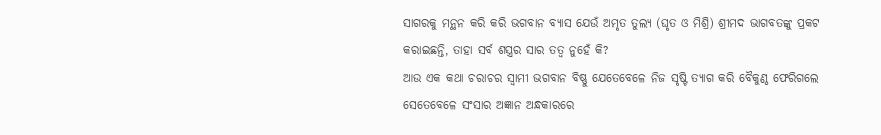ସାଗରକୁ ମନ୍ଥନ କରି କରି ଭଗବାନ ବ୍ୟାସ ଯେଉଁ ଅମୃତ ତୁଲ୍ୟ (ଘୃତ ଓ ମିଶ୍ରି) ଶ୍ରୀମଦ ଭାଗବତଙ୍କୁ ପ୍ରକଟ କରାଇଛନ୍ତି, ତାହା ସର୍ବ ଶସ୍ତ୍ରର ସାର ତତ୍ୱ ନୁହେଁ କି?
ଆଉ ଏକ କଥା ଚରାଚର ସ୍ୱାମୀ ଭଗବାନ ବିଷ୍ଣୁ ଯେତେବେଳେ ନିଜ ସୃଷ୍ଟି ତ୍ୟାଗ କରି ବୈକୁଣ୍ଠ ଫେରିଗଲେ ସେତେବେଳେ ସଂସାର ଅଜ୍ଞାନ ଅନ୍ଧକାରରେ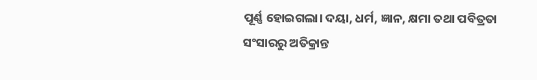ପୂର୍ଣ୍ଣ ହୋଇଗଲା। ଦୟା, ଧର୍ମ, ଜ୍ଞାନ, କ୍ଷମା ତଥା ପବିତ୍ରତା ସଂସାରରୁ ଅତିକ୍ରାନ୍ତ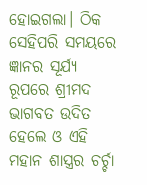ହୋଇଗଲା। ଠିକ ସେହିପରି ସମୟରେ ଜ୍ଞାନର ସୂର୍ଯ୍ୟ ରୂପରେ ଶ୍ରୀମଦ ଭାଗବତ ଉଦିତ ହେଲେ ଓ ଏହି ମହାନ ଶାସ୍ତ୍ରର ଚର୍ଚ୍ଚା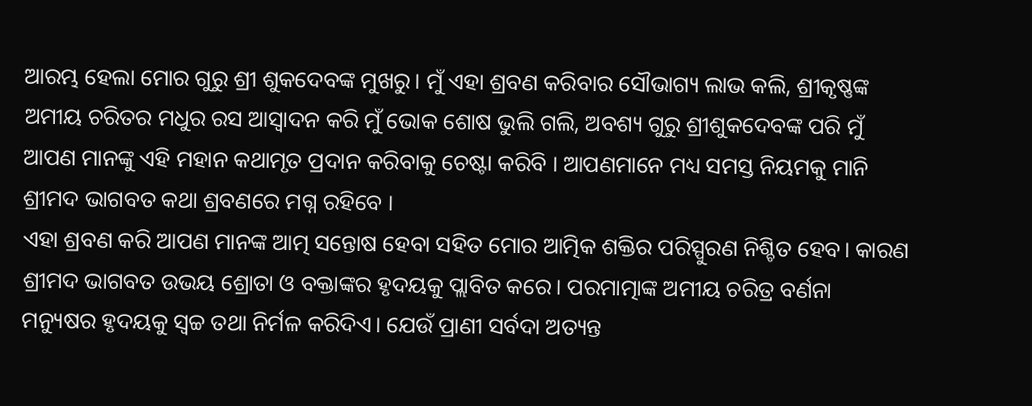ଆରମ୍ଭ ହେଲା ମୋର ଗୁରୁ ଶ୍ରୀ ଶୁକଦେବଙ୍କ ମୁଖରୁ। ମୁଁ ଏହା ଶ୍ରବଣ କରିବାର ସୌଭାଗ୍ୟ ଲାଭ କଲି, ଶ୍ରୀକୃଷ୍ଣଙ୍କ ଅମୀୟ ଚରିତର ମଧୁର ରସ ଆସ୍ଵାଦନ କରି ମୁଁ ଭୋକ ଶୋଷ ଭୁଲି ଗଲି, ଅବଶ୍ୟ ଗୁରୁ ଶ୍ରୀଶୁକଦେବଙ୍କ ପରି ମୁଁ ଆପଣ ମାନଙ୍କୁ ଏହି ମହାନ କଥାମୃତ ପ୍ରଦାନ କରିବାକୁ ଚେଷ୍ଟା କରିବି । ଆପଣମାନେ ମଧ୍ୟ ସମସ୍ତ ନିୟମକୁ ମାନି ଶ୍ରୀମଦ ଭାଗବତ କଥା ଶ୍ରବଣରେ ମଗ୍ନ ରହିବେ ।
ଏହା ଶ୍ରବଣ କରି ଆପଣ ମାନଙ୍କ ଆତ୍ମ ସନ୍ତୋଷ ହେବା ସହିତ ମୋର ଆତ୍ମିକ ଶକ୍ତିର ପରିସ୍ପୁରଣ ନିଶ୍ଚିତ ହେବ। କାରଣ ଶ୍ରୀମଦ ଭାଗବତ ଉଭୟ ଶ୍ରୋତା ଓ ବକ୍ତାଙ୍କର ହୃଦୟକୁ ପ୍ଲାବିତ କରେ। ପରମାତ୍ମାଙ୍କ ଅମୀୟ ଚରିତ୍ର ବର୍ଣନା ମନ୍ୟୁଷର ହୃଦୟକୁ ସ୍ଵଚ୍ଚ ତଥା ନିର୍ମଳ କରିଦିଏ। ଯେଉଁ ପ୍ରାଣୀ ସର୍ବଦା ଅତ୍ୟନ୍ତ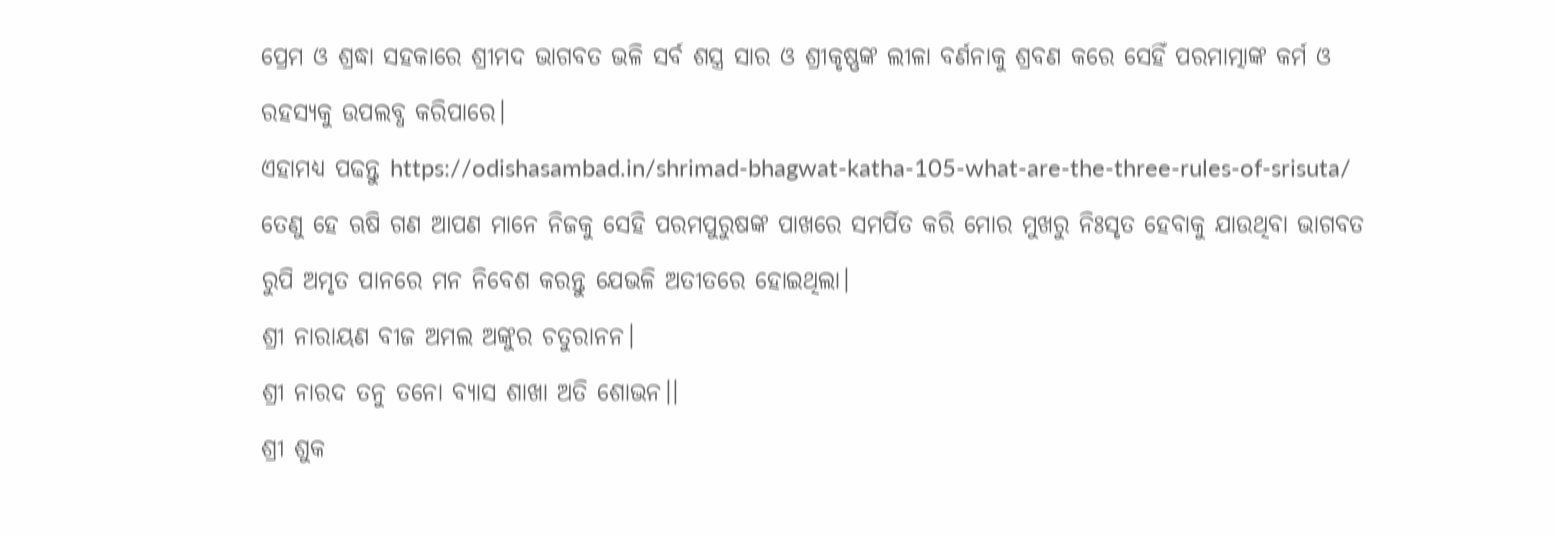ପ୍ରେମ ଓ ଶ୍ରଦ୍ଧା ସହକାରେ ଶ୍ରୀମଦ ଭାଗବତ ଭଳି ସର୍ବ ଶସ୍ତ୍ର ସାର ଓ ଶ୍ରୀକୃଷ୍ଣଙ୍କ ଲୀଳା ବର୍ଣନାକୁ ଶ୍ରବଣ କରେ ସେହିଁ ପରମାତ୍ମାଙ୍କ କର୍ମ ଓ ରହସ୍ୟକୁ ଉପଲବ୍ଧ କରିପାରେ।
ଏହାମଧ୍ୟ ପଢନ୍ତୁ https://odishasambad.in/shrimad-bhagwat-katha-105-what-are-the-three-rules-of-srisuta/
ତେଣୁ ହେ ଋଷି ଗଣ ଆପଣ ମାନେ ନିଜକୁ ସେହି ପରମପୁରୁଷଙ୍କ ପାଖରେ ସମର୍ପିତ କରି ମୋର ମୁଖରୁ ନିଃସୃତ ହେବାକୁ ଯାଉଥିବା ଭାଗବତ ରୁପି ଅମୃତ ପାନରେ ମନ ନିବେଶ କରନ୍ତୁ ଯେଭଳି ଅତୀତରେ ହୋଇଥିଲା।
ଶ୍ରୀ ନାରାୟଣ ବୀଜ ଅମଲ ଅଙ୍କୁର ଚତୁରାନନ।
ଶ୍ରୀ ନାରଦ ତନୁ ତନୋ ବ୍ୟାସ ଶାଖା ଅତି ଶୋଭନ।।
ଶ୍ରୀ ଶୁକ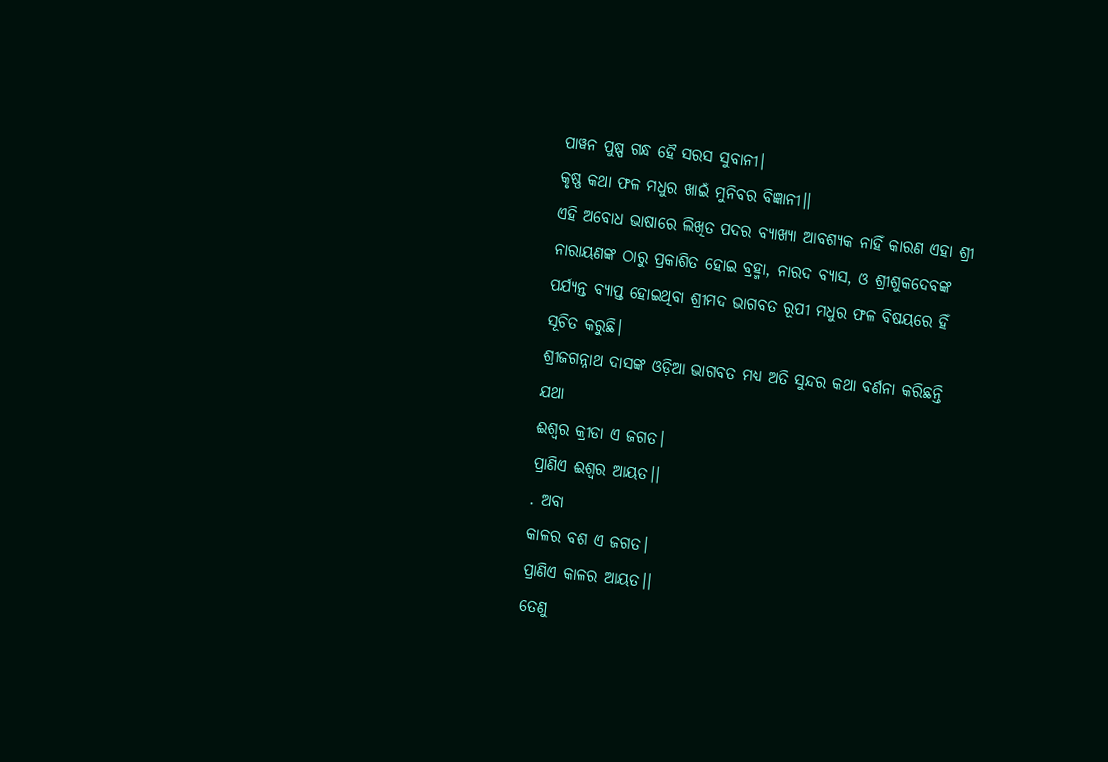ପାୱନ ପୁଷ୍ପ ଗନ୍ଧ ହୈ ସରସ ସୁବାନୀ।
କୃଷ୍ଣ କଥା ଫଳ ମଧୁର ଖାଇଁ ମୁନିବର ବିଜ୍ଞାନୀ।।
ଏହି ଅବୋଧ ଭାଷାରେ ଲିଖିତ ପଦର ବ୍ୟାଖ୍ୟା ଆବଶ୍ୟକ ନାହିଁ କାରଣ ଏହା ଶ୍ରୀ ନାରାୟଣଙ୍କ ଠାରୁ ପ୍ରକାଶିତ ହୋଇ ବ୍ରହ୍ମା, ନାରଦ ବ୍ୟାସ, ଓ ଶ୍ରୀଶୁକଦେବଙ୍କ ପର୍ଯ୍ୟନ୍ତ ବ୍ୟାପ୍ତ ହୋଇଥିବା ଶ୍ରୀମଦ ଭାଗବତ ରୂପୀ ମଧୁର ଫଳ ବିଷୟରେ ହିଁ ସୂଚିତ କରୁଛି।
ଶ୍ରୀଜଗନ୍ନାଥ ଦାସଙ୍କ ଓଡ଼ିଆ ଭାଗବତ ମଧ୍ୟ ଅତି ସୁନ୍ଦର କଥା ବର୍ଣନା କରିଛନ୍ତି ଯଥା
ଈଶ୍ୱର କ୍ରୀଡା ଏ ଜଗତ।
ପ୍ରାଣିଏ ଈଶ୍ୱର ଆୟତ।।
. ଅବା
କାଳର ବଶ ଏ ଜଗତ।
ପ୍ରାଣିଏ କାଳର ଆୟତ।।
ତେଣୁ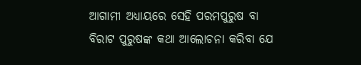ଆଗାମୀ ଅଧ୍ୟାୟରେ ସେହି ପରମପୁରୁଷ ବା ବିରାଟ ପୁରୁଷଙ୍କ କଥା ଆଲୋଚନା କରିବା ଯେ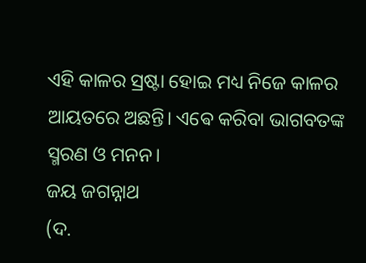ଏହି କାଳର ସ୍ରଷ୍ଟା ହୋଇ ମଧ୍ୟ ନିଜେ କାଳର ଆୟତରେ ଅଛନ୍ତି। ଏଵେ କରିବା ଭାଗବତଙ୍କ ସ୍ମରଣ ଓ ମନନ।
ଜୟ ଜଗନ୍ନାଥ
(ଦ.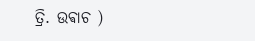ତ୍ରି. ଉଵାଚ )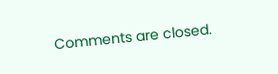Comments are closed.